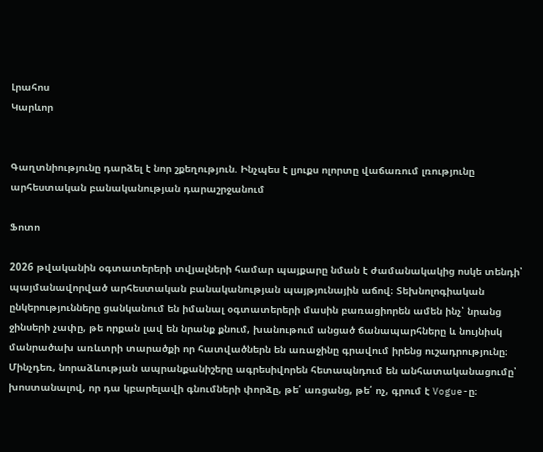Լրահոս
Կարևոր


Գաղտնիությունը դարձել է նոր շքեղություն. Ինչպես է լյուքս ոլորտը վաճառում լռությունը արհեստական բանականության դարաշրջանում

Ֆոտո

2026 թվականին օգտատերերի տվյալների համար պայքարը նման է ժամանակակից ոսկե տենդի՝ պայմանավորված արհեստական բանականության պայթյունային աճով։ Տեխնոլոգիական ընկերությունները ցանկանում են իմանալ օգտատերերի մասին բառացիորեն ամեն ինչ՝ նրանց ջինսերի չափը, թե որքան լավ են նրանք քնում, խանութում անցած ճանապարհները և նույնիսկ մանրածախ առևտրի տարածքի որ հատվածներն են առաջինը գրավում իրենց ուշադրությունը։ Մինչդեռ, նորաձևության ապրանքանիշերը ագրեսիվորեն հետապնդում են անհատականացումը՝ խոստանալով, որ դա կբարելավի գնումների փորձը, թե՛ առցանց, թե՛ ոչ, գրում է Vogue-ը։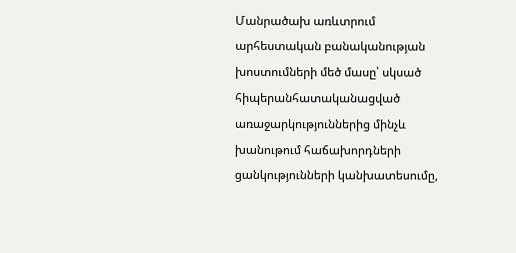Մանրածախ առևտրում արհեստական բանականության խոստումների մեծ մասը՝ սկսած հիպերանհատականացված առաջարկություններից մինչև խանութում հաճախորդների ցանկությունների կանխատեսումը,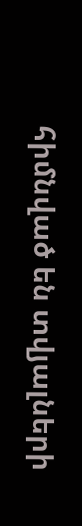հիմնված են տվյալների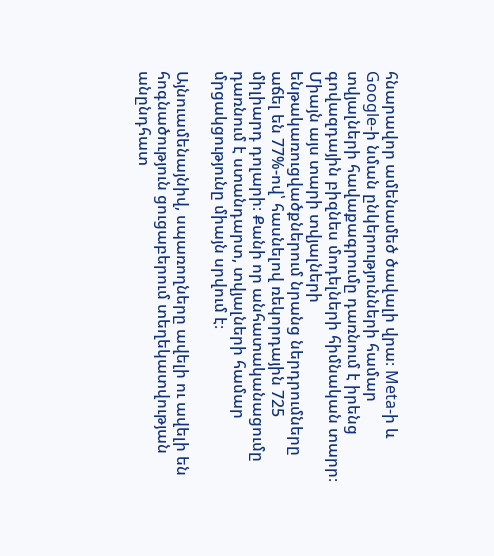հնարավոր ամենամեծ ծավալի վրա։ Meta-ի և Google-ի նման ընկերությունների համար տվյալների հավաքագրումը դառնում է իրենց գովազդային բիզնես մոդելների հիմնական տարր։ Միայն այս տարի տվյալների ենթակառուցվածքներում նրանց ներդրումները աճել են 77%-ով՝ հասնելով ռեկորդային 725 միլիարդ դոլարի։ Քանի որ անհատականացումը դառնում է ստանդարտ, տվյալների համար մրցակցությունը միայն սրվում է։

Այնուամենայնիվ, սպառողները ավելի ու ավելի են հոգնածություն ցուցաբերում տեղեկատվության անընդհատ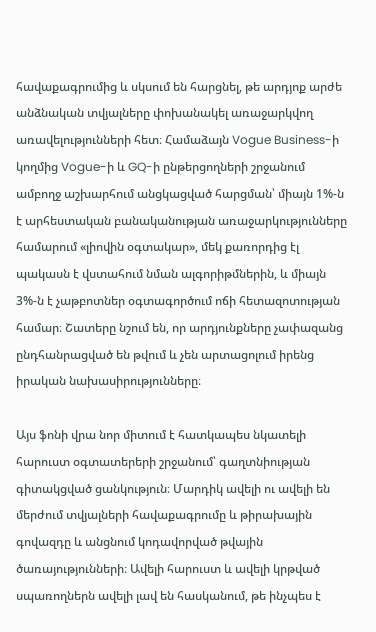հավաքագրումից և սկսում են հարցնել, թե արդյոք արժե անձնական տվյալները փոխանակել առաջարկվող առավելությունների հետ։ Համաձայն Vogue Business-ի կողմից Vogue-ի և GQ-ի ընթերցողների շրջանում ամբողջ աշխարհում անցկացված հարցման՝ միայն 1%-ն է արհեստական բանականության առաջարկությունները համարում «լիովին օգտակար», մեկ քառորդից էլ պակասն է վստահում նման ալգորիթմներին, և միայն 3%-ն է չաթբոտներ օգտագործում ոճի հետազոտության համար։ Շատերը նշում են, որ արդյունքները չափազանց ընդհանրացված են թվում և չեն արտացոլում իրենց իրական նախասիրությունները։

Այս ֆոնի վրա նոր միտում է հատկապես նկատելի հարուստ օգտատերերի շրջանում՝ գաղտնիության գիտակցված ցանկություն։ Մարդիկ ավելի ու ավելի են մերժում տվյալների հավաքագրումը և թիրախային գովազդը և անցնում կոդավորված թվային ծառայությունների։ Ավելի հարուստ և ավելի կրթված սպառողներն ավելի լավ են հասկանում, թե ինչպես է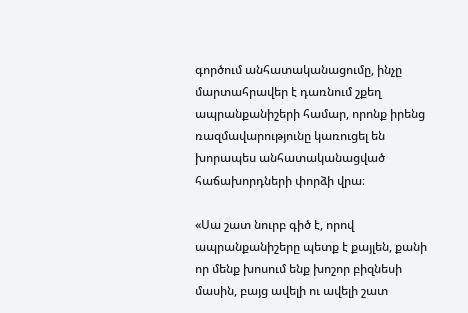գործում անհատականացումը, ինչը մարտահրավեր է դառնում շքեղ ապրանքանիշերի համար, որոնք իրենց ռազմավարությունը կառուցել են խորապես անհատականացված հաճախորդների փորձի վրա։

«Սա շատ նուրբ գիծ է, որով ապրանքանիշերը պետք է քայլեն, քանի որ մենք խոսում ենք խոշոր բիզնեսի մասին, բայց ավելի ու ավելի շատ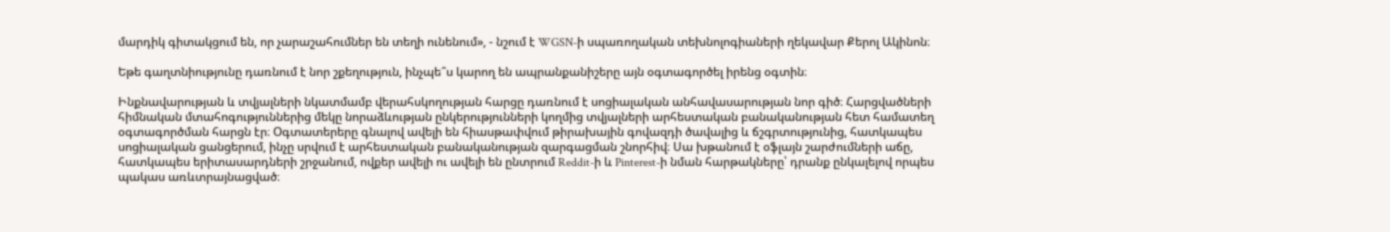մարդիկ գիտակցում են, որ չարաշահումներ են տեղի ունենում», - նշում է WGSN-ի սպառողական տեխնոլոգիաների ղեկավար Քերոլ Ակինոն։

Եթե գաղտնիությունը դառնում է նոր շքեղություն, ինչպե՞ս կարող են ապրանքանիշերը այն օգտագործել իրենց օգտին։

Ինքնավարության և տվյալների նկատմամբ վերահսկողության հարցը դառնում է սոցիալական անհավասարության նոր գիծ։ Հարցվածների հիմնական մտահոգություններից մեկը նորաձևության ընկերությունների կողմից տվյալների արհեստական բանականության հետ համատեղ օգտագործման հարցն էր։ Օգտատերերը գնալով ավելի են հիասթափվում թիրախային գովազդի ծավալից և ճշգրտությունից, հատկապես սոցիալական ցանցերում, ինչը սրվում է արհեստական բանականության զարգացման շնորհիվ։ Սա խթանում է օֆլայն շարժումների աճը, հատկապես երիտասարդների շրջանում, ովքեր ավելի ու ավելի են ընտրում Reddit-ի և Pinterest-ի նման հարթակները՝ դրանք ընկալելով որպես պակաս առևտրայնացված։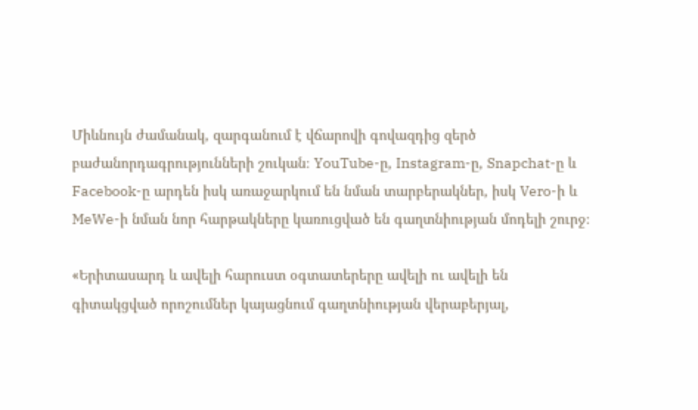Միևնույն ժամանակ, զարգանում է վճարովի գովազդից զերծ բաժանորդագրությունների շուկան։ YouTube-ը, Instagram-ը, Snapchat-ը և Facebook-ը արդեն իսկ առաջարկում են նման տարբերակներ, իսկ Vero-ի և MeWe-ի նման նոր հարթակները կառուցված են գաղտնիության մոդելի շուրջ։

«Երիտասարդ և ավելի հարուստ օգտատերերը ավելի ու ավելի են գիտակցված որոշումներ կայացնում գաղտնիության վերաբերյալ,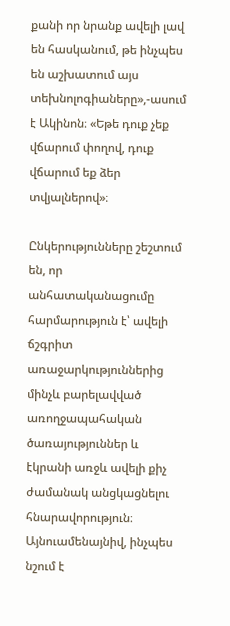քանի որ նրանք ավելի լավ են հասկանում, թե ինչպես են աշխատում այս տեխնոլոգիաները»,-ասում է Ակինոն։ «Եթե դուք չեք վճարում փողով, դուք վճարում եք ձեր տվյալներով»։

Ընկերությունները շեշտում են, որ անհատականացումը հարմարություն է՝ ավելի ճշգրիտ առաջարկություններից մինչև բարելավված առողջապահական ծառայություններ և էկրանի առջև ավելի քիչ ժամանակ անցկացնելու հնարավորություն։ Այնուամենայնիվ, ինչպես նշում է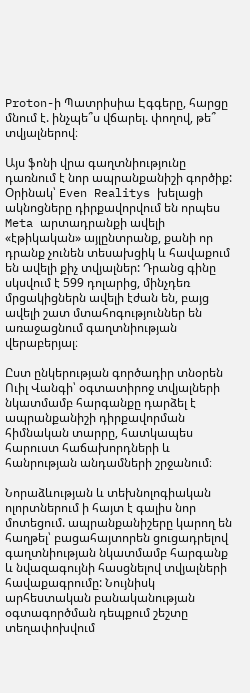Proton-ի Պատրիսիա Էգգերը, հարցը մնում է. ինչպե՞ս վճարել. փողով, թե՞ տվյալներով։

Այս ֆոնի վրա գաղտնիությունը դառնում է նոր ապրանքանիշի գործիք: Օրինակ՝ Even Realitys խելացի ակնոցները դիրքավորվում են որպես Meta արտադրանքի ավելի «էթիկական» այլընտրանք, քանի որ դրանք չունեն տեսախցիկ և հավաքում են ավելի քիչ տվյալներ: Դրանց գինը սկսվում է 599 դոլարից, մինչդեռ մրցակիցներն ավելի էժան են, բայց ավելի շատ մտահոգություններ են առաջացնում գաղտնիության վերաբերյալ։

Ըստ ընկերության գործադիր տնօրեն Ուիլ Վանգի՝ օգտատիրոջ տվյալների նկատմամբ հարգանքը դարձել է ապրանքանիշի դիրքավորման հիմնական տարրը, հատկապես հարուստ հաճախորդների և հանրության անդամների շրջանում։

Նորաձևության և տեխնոլոգիական ոլորտներում ի հայտ է գալիս նոր մոտեցում. ապրանքանիշերը կարող են հաղթել՝ բացահայտորեն ցուցադրելով գաղտնիության նկատմամբ հարգանք և նվազագույնի հասցնելով տվյալների հավաքագրումը: Նույնիսկ արհեստական բանականության օգտագործման դեպքում շեշտը տեղափոխվում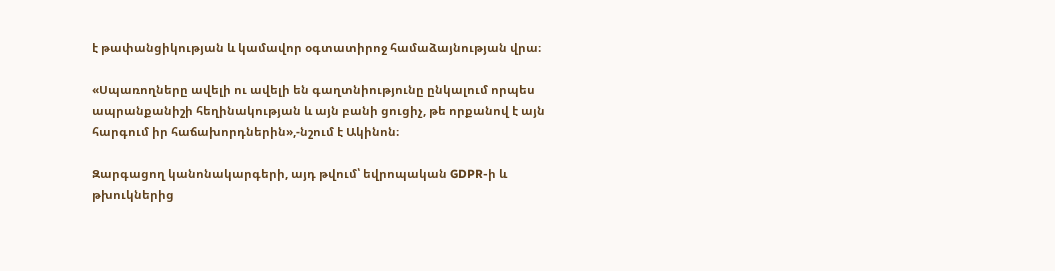է թափանցիկության և կամավոր օգտատիրոջ համաձայնության վրա։

«Սպառողները ավելի ու ավելի են գաղտնիությունը ընկալում որպես ապրանքանիշի հեղինակության և այն բանի ցուցիչ, թե որքանով է այն հարգում իր հաճախորդներին»,-նշում է Ակինոն։

Զարգացող կանոնակարգերի, այդ թվում՝ եվրոպական GDPR-ի և թխուկներից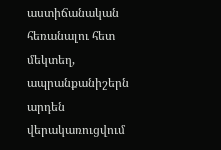աստիճանական հեռանալու հետ մեկտեղ, ապրանքանիշերն արդեն վերակառուցվում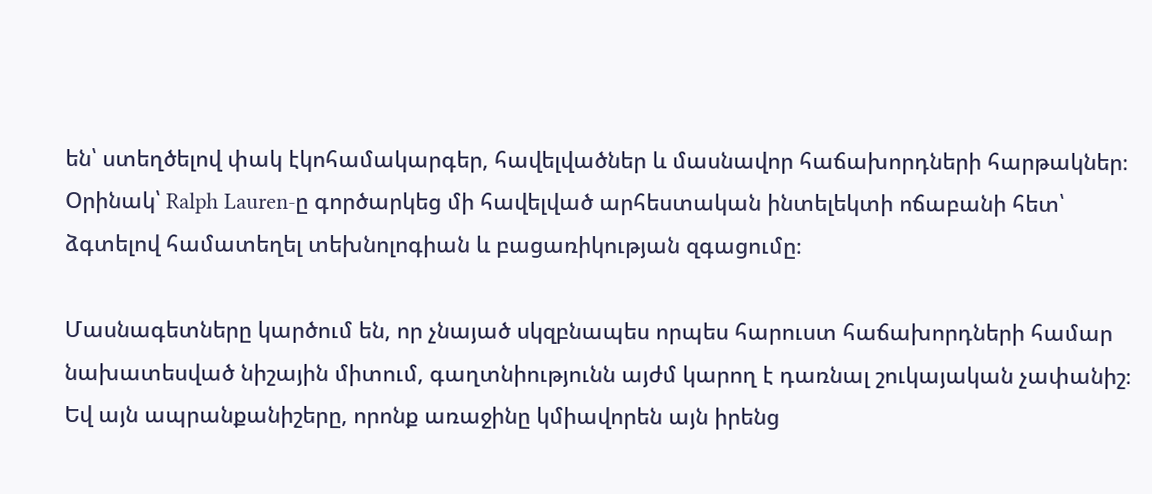են՝ ստեղծելով փակ էկոհամակարգեր, հավելվածներ և մասնավոր հաճախորդների հարթակներ։ Օրինակ՝ Ralph Lauren-ը գործարկեց մի հավելված արհեստական ինտելեկտի ոճաբանի հետ՝ ձգտելով համատեղել տեխնոլոգիան և բացառիկության զգացումը։

Մասնագետները կարծում են, որ չնայած սկզբնապես որպես հարուստ հաճախորդների համար նախատեսված նիշային միտում, գաղտնիությունն այժմ կարող է դառնալ շուկայական չափանիշ։ Եվ այն ապրանքանիշերը, որոնք առաջինը կմիավորեն այն իրենց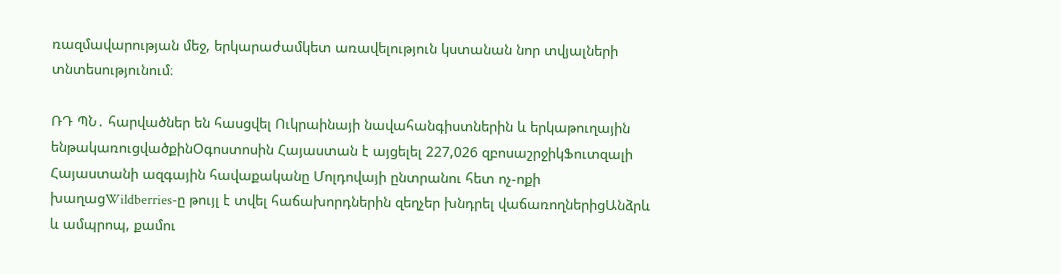ռազմավարության մեջ, երկարաժամկետ առավելություն կստանան նոր տվյալների տնտեսությունում։

ՌԴ ՊՆ․ հարվածներ են հասցվել Ուկրաինայի նավահանգիստներին և երկաթուղային ենթակառուցվածքինՕգոստոսին Հայաստան է այցելել 227,026 զբոսաշրջիկՖուտզալի Հայաստանի ազգային հավաքականը Մոլդովայի ընտրանու հետ ոչ-ոքի խաղացWildberries-ը թույլ է տվել հաճախորդներին զեղչեր խնդրել վաճառողներիցԱնձրև և ամպրոպ, քամու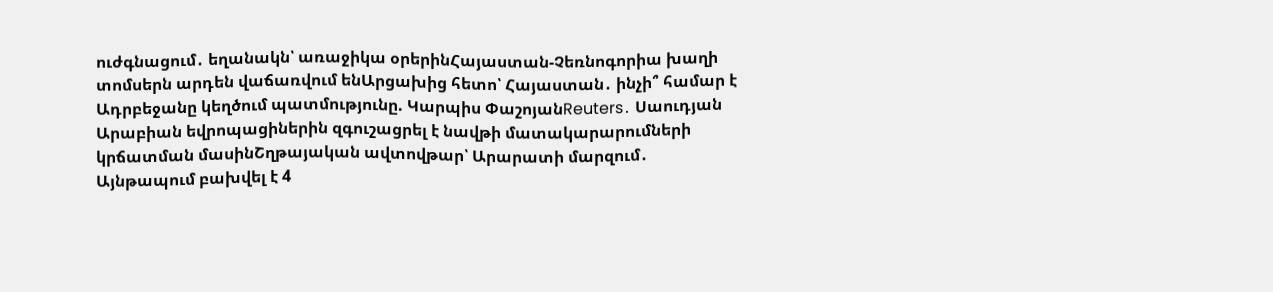ուժգնացում․ եղանակն՝ առաջիկա օրերինՀայաստան-Չեռնոգորիա խաղի տոմսերն արդեն վաճառվում ենԱրցախից հետո՝ Հայաստան․ ինչի՞ համար է Ադրբեջանը կեղծում պատմությունը. Կարպիս ՓաշոյանReuters․ Սաուդյան Արաբիան եվրոպացիներին զգուշացրել է նավթի մատակարարումների կրճատման մասինՇղթայական ավտովթար՝ Արարատի մարզում․ Այնթապում բախվել է 4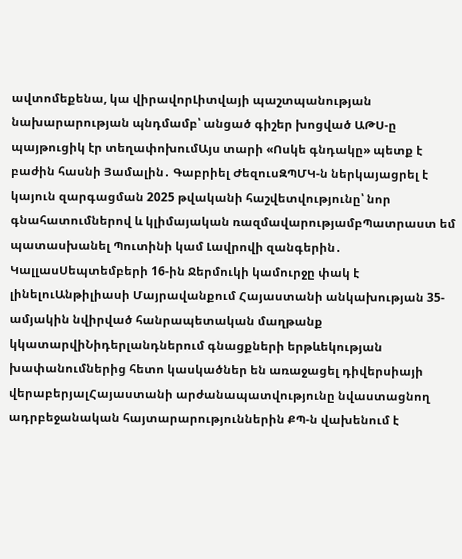ավտոմեքենա, կա վիրավորԼիտվայի պաշտպանության նախարարության պնդմամբ՝ անցած գիշեր խոցված ԱԹՍ-ը պայթուցիկ էր տեղափոխումԱյս տարի «Ոսկե գնդակը» պետք է բաժին հասնի Յամալին․ Գաբրիել ԺեզուսԶՊՄԿ-ն ներկայացրել է կայուն զարգացման 2025 թվականի հաշվետվությունը՝ նոր գնահատումներով և կլիմայական ռազմավարությամբՊատրաստ եմ պատասխանել Պուտինի կամ Լավրովի զանգերին․ ԿալլասՍեպտեմբերի 16-ին Ջերմուկի կամուրջը փակ է լինելուԱնթիլիասի Մայրավանքում Հայաստանի անկախության 35-ամյակին նվիրված հանրապետական մաղթանք կկատարվիՆիդերլանդներում գնացքների երթևեկության խափանումներից հետո կասկածներ են առաջացել դիվերսիայի վերաբերյալՀայաստանի արժանապատվությունը նվաստացնող ադրբեջանական հայտարարություններին ՔՊ-ն վախենում է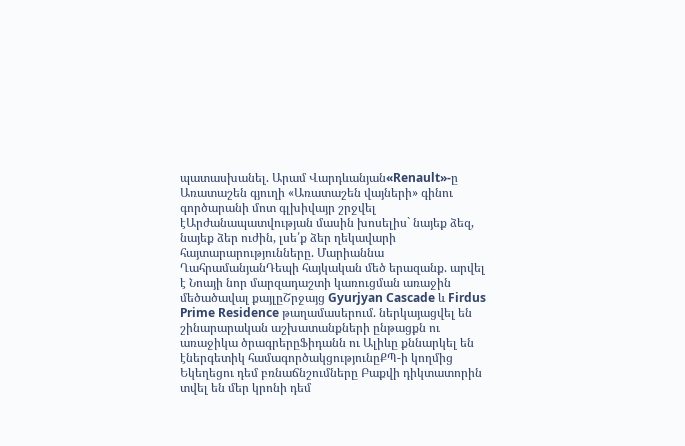պատասխանել. Արամ Վարդևանյան«Renault»-ը Առատաշեն գյուղի «Առատաշեն վայների» գինու գործարանի մոտ գլխիվայր շրջվել էԱրժանապատվության մասին խոսելիս` նայեք ձեզ, նայեք ձեր ուժին, լսե՛ք ձեր ղեկավարի հայտարարությունները. Մարիաննա ՂահրամանյանԴեպի հայկական մեծ երազանք. արվել է Նոայի նոր մարզադաշտի կառուցման առաջին մեծածավալ քայլըՇրջայց Gyurjyan Cascade և Firdus Prime Residence թաղամասերում. ներկայացվել են շինարարական աշխատանքների ընթացքն ու առաջիկա ծրագրերըՖիդանն ու Ալիևը քննարկել են էներգետիկ համագործակցությունըՔՊ-ի կողմից Եկեղեցու դեմ բռնաճնշումները Բաքվի դիկտատորին տվել են մեր կրոնի դեմ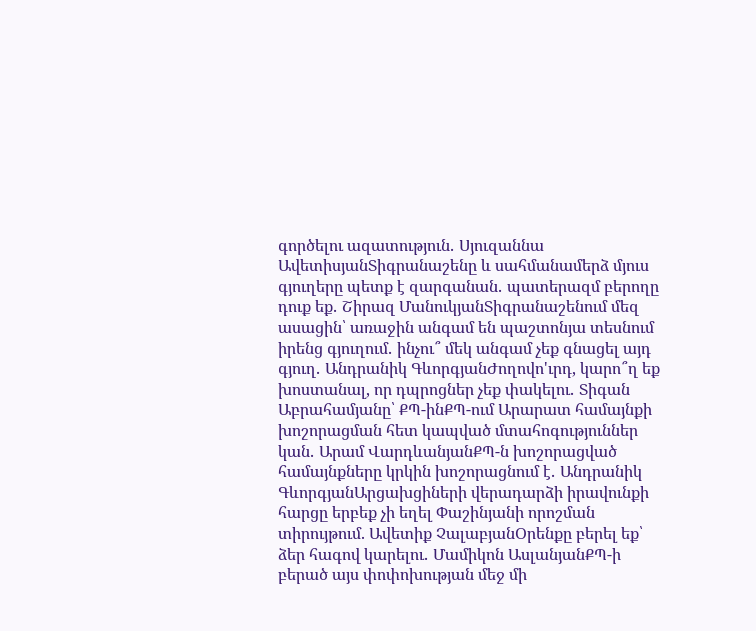գործելու ազատություն․ Սյուզաննա ԱվետիսյանՏիգրանաշենը և սահմանամերձ մյուս գյուղերը պետք է զարգանան․ պատերազմ բերողը դուք եք․ Շիրազ ՄանուկյանՏիգրանաշենում մեզ ասացին՝ առաջին անգամ են պաշտոնյա տեսնում իրենց գյուղում․ ինչու՞ մեկ անգամ չեք գնացել այդ գյուղ․ Անդրանիկ ԳևորգյանԺողովո'ւրդ, կարո՞ղ եք խոստանալ, որ դպրոցներ չեք փակելու․ Տիգան Աբրահամյանը՝ ՔՊ-ինՔՊ-ում Արարատ համայնքի խոշորացման հետ կապված մտահոգություններ կան․ Արամ ՎարդևանյանՔՊ-ն խոշորացված համայնքները կրկին խոշորացնում է․ Անդրանիկ ԳևորգյանԱրցախցիների վերադարձի իրավունքի հարցը երբեք չի եղել Փաշինյանի որոշման տիրույթում. Ավետիք ՉալաբյանՕրենքը բերել եք՝ ձեր հագով կարելու․ Մամիկոն ԱսլանյանՔՊ-ի բերած այս փոփոխության մեջ մի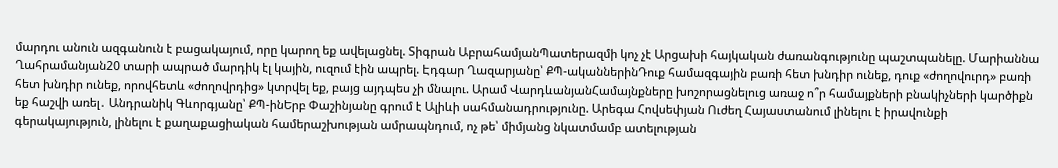մարդու անուն ազգանուն է բացակայում, որը կարող եք ավելացնել. Տիգրան ԱբրահամյանՊատերազմի կոչ չէ Արցախի հայկական ժառանգությունը պաշտպանելը. Մարիաննա Ղահրամանյան20 տարի ապրած մարդիկ էլ կային, ուզում էին ապրել. Էդգար Ղազարյանը՝ ՔՊ-ականներինԴուք համազգային բառի հետ խնդիր ունեք, դուք «ժողովուրդ» բառի հետ խնդիր ունեք, որովհետև «ժողովրդից» կտրվել եք, բայց այդպես չի մնալու. Արամ ՎարդևանյանՀամայնքները խոշորացնելուց առաջ ո՞ր համայքների բնակիչների կարծիքն եք հաշվի առել․ Անդրանիկ Գևորգյանը՝ ՔՊ-ինԵրբ Փաշինյանը գրում է Ալիևի սահմանադրությունը. Արեգա Հովսեփյան Ուժեղ Հայաստանում լինելու է իրավունքի գերակայություն, լինելու է քաղաքացիական համերաշխության ամրապնդում, ոչ թե՝ միմյանց նկատմամբ ատելության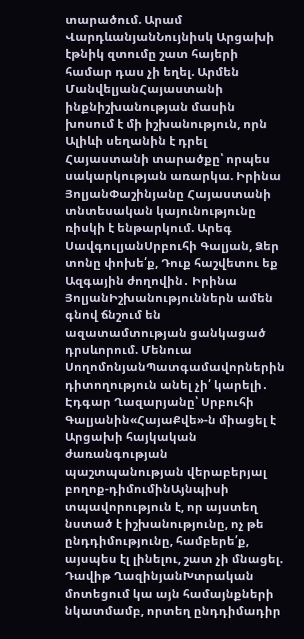տարածում. Արամ ՎարդևանյանՆույնիսկ Արցախի էթնիկ զտումը շատ հայերի համար դաս չի եղել. Արմեն ՄանվելյանՀայաստանի ինքնիշխանության մասին խոսում է մի իշխանություն, որն Ալիևի սեղանին է դրել Հայաստանի տարածքը՝ որպես սակարկության առարկա. Իրինա ՅոլյանՓաշինյանը Հայաստանի տնտեսական կայունությունը ռիսկի է ենթարկում. Արեգ ՍավգուլյանՍրբուհի Գալյան, Ձեր տոնը փոխե՛ք, Դուք հաշվետու եք Ազգային ժողովին․ Իրինա ՅոլյանԻշխանություններն ամեն գնով ճնշում են ազատամտության ցանկացած դրսևորում. Մենուա ՍողոմոնյանՊատգամավորներին դիտողություն անել չի՛ կարելի․ Էդգար Ղազարյանը՝ Սրբուհի Գալյանին«ՀայաՔվե»-ն միացել է Արցախի հայկական ժառանգության պաշտպանության վերաբերյալ բողոք-դիմումինԱյնպիսի տպավորություն է, որ այստեղ նստած է իշխանությունը, ոչ թե ընդդիմությունը, համբերե՛ք, այսպես էլ լինելու, շատ չի մնացել. Դավիթ ՂազինյանԽտրական մոտեցում կա այն համայնքների նկատմամբ, որտեղ ընդդիմադիր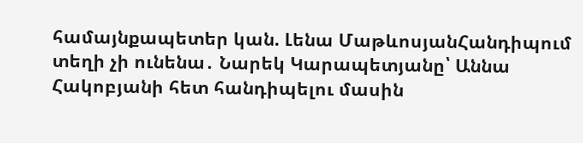համայնքապետեր կան. Լենա ՄաթևոսյանՀանդիպում տեղի չի ունենա․ Նարեկ Կարապետյանը՝ Աննա Հակոբյանի հետ հանդիպելու մասին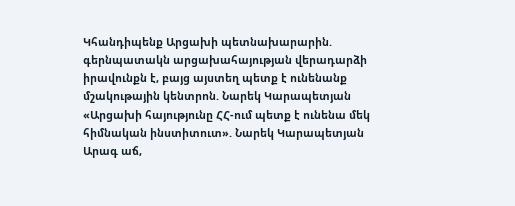Կհանդիպենք Արցախի պետնախարարին. գերնպատակն արցախահայության վերադարձի իրավունքն է, բայց այստեղ պետք է ունենանք մշակութային կենտրոն. Նարեկ Կարապետյան «Արցախի հայությունը ՀՀ-ում պետք է ունենա մեկ հիմնական ինստիտուտ». Նարեկ Կարապետյան Արագ աճ,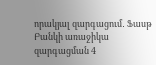որակյալ զարգացում․ Ֆասթ Բանկի առաջիկա զարգացման 4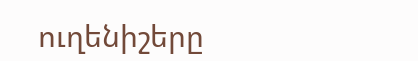ուղենիշերը